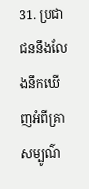31. ប្រជាជននឹងលែងនឹកឃើញអំពីគ្រាសម្បូណ៌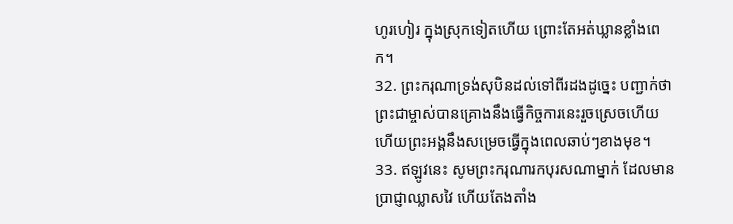ហូរហៀរ ក្នុងស្រុកទៀតហើយ ព្រោះតែអត់ឃ្លានខ្លាំងពេក។
32. ព្រះករុណាទ្រង់សុបិនដល់ទៅពីរដងដូច្នេះ បញ្ជាក់ថា ព្រះជាម្ចាស់បានគ្រោងនឹងធ្វើកិច្ចការនេះរួចស្រេចហើយ ហើយព្រះអង្គនឹងសម្រេចធ្វើក្នុងពេលឆាប់ៗខាងមុខ។
33. ឥឡូវនេះ សូមព្រះករុណារកបុរសណាម្នាក់ ដែលមានប្រាជ្ញាឈ្លាសវៃ ហើយតែងតាំង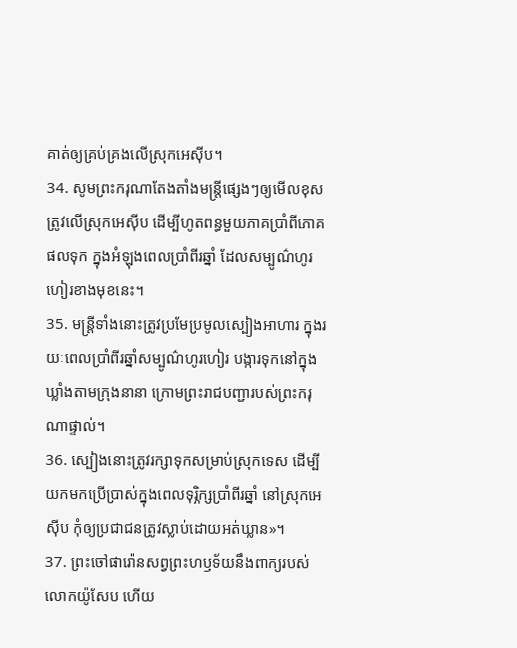គាត់ឲ្យគ្រប់គ្រងលើស្រុកអេស៊ីប។
34. សូមព្រះករុណាតែងតាំងមន្ត្រីផ្សេងៗឲ្យមើលខុសត្រូវលើស្រុកអេស៊ីប ដើម្បីហូតពន្ធមួយភាគប្រាំពីភោគផលទុក ក្នុងអំឡុងពេលប្រាំពីរឆ្នាំ ដែលសម្បូណ៌ហូរហៀរខាងមុខនេះ។
35. មន្ត្រីទាំងនោះត្រូវប្រមែប្រមូលស្បៀងអាហារ ក្នុងរយៈពេលប្រាំពីរឆ្នាំសម្បូណ៌ហូរហៀរ បង្ការទុកនៅក្នុងឃ្លាំងតាមក្រុងនានា ក្រោមព្រះរាជបញ្ជារបស់ព្រះករុណាផ្ទាល់។
36. ស្បៀងនោះត្រូវរក្សាទុកសម្រាប់ស្រុកទេស ដើម្បីយកមកប្រើប្រាស់ក្នុងពេលទុរ្ភិក្សប្រាំពីរឆ្នាំ នៅស្រុកអេស៊ីប កុំឲ្យប្រជាជនត្រូវស្លាប់ដោយអត់ឃ្លាន»។
37. ព្រះចៅផារ៉ោនសព្វព្រះហឫទ័យនឹងពាក្យរបស់លោកយ៉ូសែប ហើយ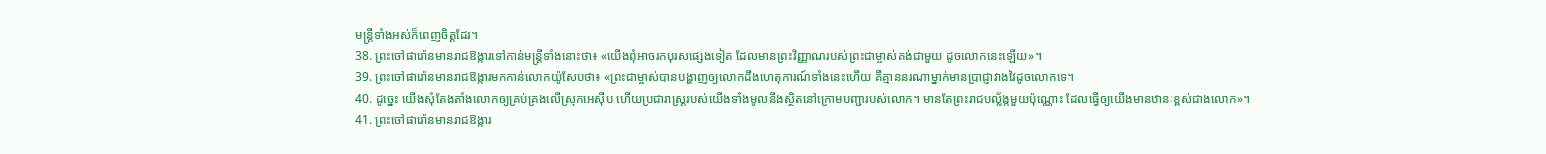មន្ត្រីទាំងអស់ក៏ពេញចិត្តដែរ។
38. ព្រះចៅផារ៉ោនមានរាជឱង្ការទៅកាន់មន្ត្រីទាំងនោះថា៖ «យើងពុំអាចរកបុរសផ្សេងទៀត ដែលមានព្រះវិញ្ញាណរបស់ព្រះជាម្ចាស់គង់ជាមួយ ដូចលោកនេះឡើយ»។
39. ព្រះចៅផារ៉ោនមានរាជឱង្ការមកកាន់លោកយ៉ូសែបថា៖ «ព្រះជាម្ចាស់បានបង្ហាញឲ្យលោកដឹងហេតុការណ៍ទាំងនេះហើយ គឺគ្មាននរណាម្នាក់មានប្រាជ្ញាវាងវៃដូចលោកទេ។
40. ដូច្នេះ យើងសុំតែងតាំងលោកឲ្យគ្រប់គ្រងលើស្រុកអេស៊ីប ហើយប្រជារាស្ត្ររបស់យើងទាំងមូលនឹងស្ថិតនៅក្រោមបញ្ជារបស់លោក។ មានតែព្រះរាជបល្ល័ង្កមួយប៉ុណ្ណោះ ដែលធ្វើឲ្យយើងមានឋានៈខ្ពស់ជាងលោក»។
41. ព្រះចៅផារ៉ោនមានរាជឱង្ការ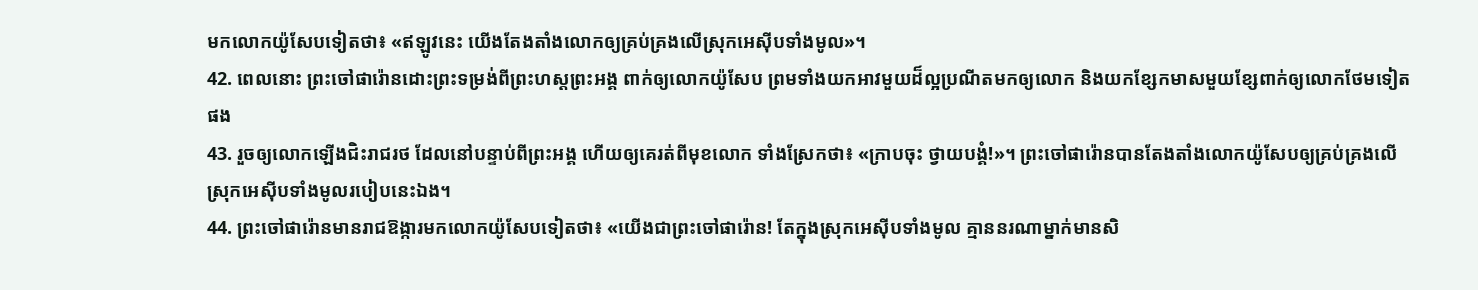មកលោកយ៉ូសែបទៀតថា៖ «ឥឡូវនេះ យើងតែងតាំងលោកឲ្យគ្រប់គ្រងលើស្រុកអេស៊ីបទាំងមូល»។
42. ពេលនោះ ព្រះចៅផារ៉ោនដោះព្រះទម្រង់ពីព្រះហស្តព្រះអង្គ ពាក់ឲ្យលោកយ៉ូសែប ព្រមទាំងយកអាវមួយដ៏ល្អប្រណីតមកឲ្យលោក និងយកខ្សែកមាសមួយខ្សែពាក់ឲ្យលោកថែមទៀតផង
43. រួចឲ្យលោកឡើងជិះរាជរថ ដែលនៅបន្ទាប់ពីព្រះអង្គ ហើយឲ្យគេរត់ពីមុខលោក ទាំងស្រែកថា៖ «ក្រាបចុះ ថ្វាយបង្គំ!»។ ព្រះចៅផារ៉ោនបានតែងតាំងលោកយ៉ូសែបឲ្យគ្រប់គ្រងលើស្រុកអេស៊ីបទាំងមូលរបៀបនេះឯង។
44. ព្រះចៅផារ៉ោនមានរាជឱង្ការមកលោកយ៉ូសែបទៀតថា៖ «យើងជាព្រះចៅផារ៉ោន! តែក្នុងស្រុកអេស៊ីបទាំងមូល គ្មាននរណាម្នាក់មានសិ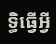ទ្ធិធ្វើអ្វី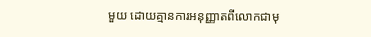មួយ ដោយគ្មានការអនុញ្ញាតពីលោកជាមុ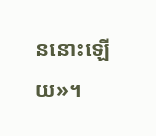ននោះឡើយ»។